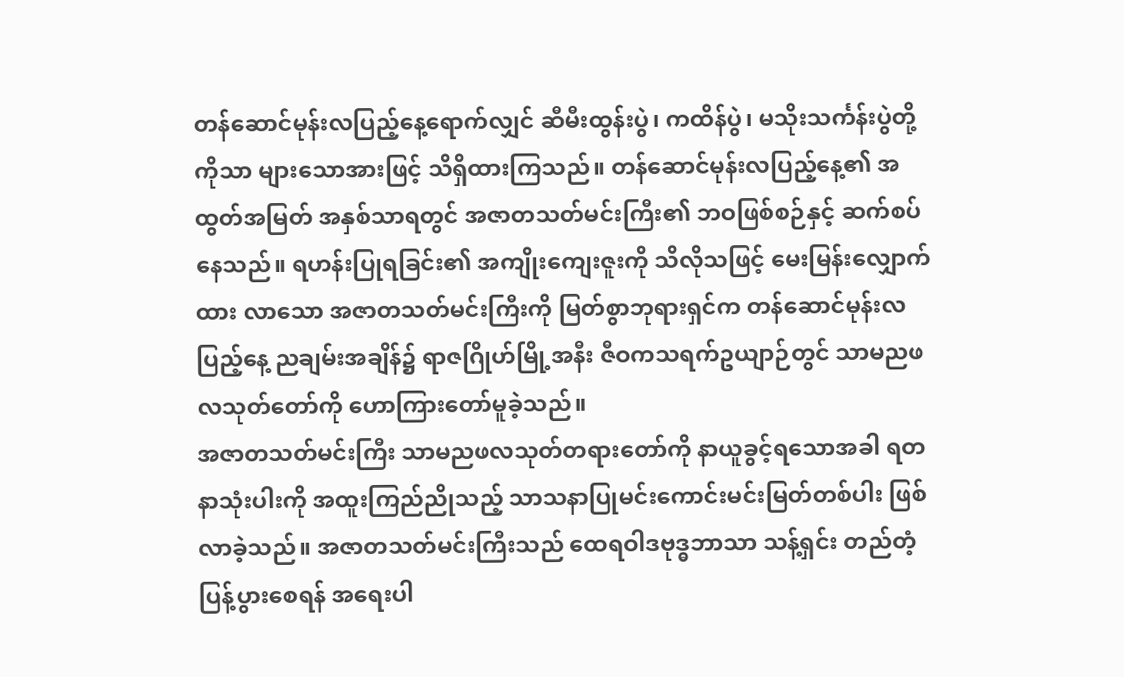တန်ဆောင်မုန်းလပြည့်နေ့ရောက်လျှင် ဆီမီးထွန်းပွဲ၊ ကထိန်ပွဲ၊ မသိုးသင်္ကန်းပွဲတို့ကိုသာ များသောအားဖြင့် သိရှိထားကြသည်။ တန်ဆောင်မုန်းလပြည့်နေ့၏ အထွတ်အမြတ် အနှစ်သာရတွင် အဇာတသတ်မင်းကြီး၏ ဘဝဖြစ်စဉ်နှင့် ဆက်စပ် နေသည်။ ရဟန်းပြုရခြင်း၏ အကျိုးကျေးဇူးကို သိလိုသဖြင့် မေးမြန်းလျှောက်ထား လာသော အဇာတသတ်မင်းကြီးကို မြတ်စွာဘုရားရှင်က တန်ဆောင်မုန်းလပြည့်နေ့ ညချမ်းအချိန်၌ ရာဇဂြိုဟ်မြို့အနီး ဇီဝကသရက်ဥယျာဉ်တွင် သာမညဖလသုတ်တော်ကို ဟောကြားတော်မူခဲ့သည်။
အဇာတသတ်မင်းကြီး သာမညဖလသုတ်တရားတော်ကို နာယူခွင့်ရသောအခါ ရတနာသုံးပါးကို အထူးကြည်ညိုသည့် သာသနာပြုမင်းကောင်းမင်းမြတ်တစ်ပါး ဖြစ်လာခဲ့သည်။ အဇာတသတ်မင်းကြီးသည် ထေရဝါဒဗုဒ္ဓဘာသာ သန့်ရှင်း တည်တံ့ပြန့်ပွားစေရန် အရေးပါ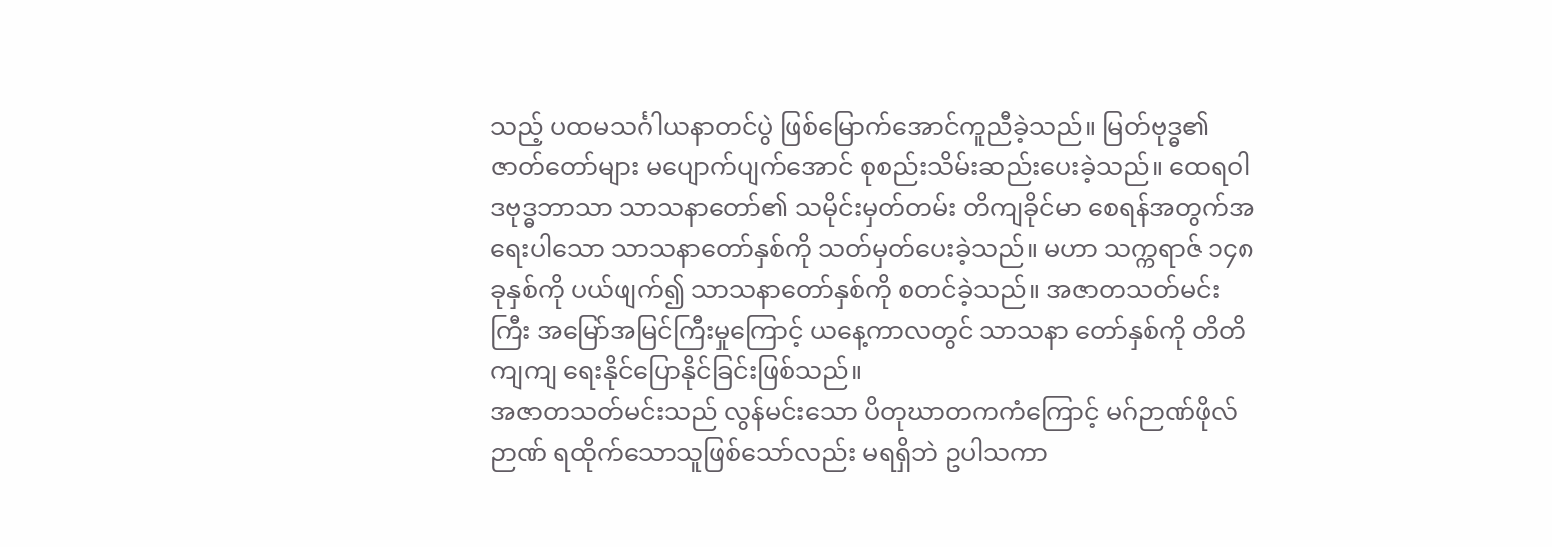သည့် ပထမသင်္ဂါယနာတင်ပွဲ ဖြစ်မြောက်အောင်ကူညီခဲ့သည်။ မြတ်ဗုဒ္ဓ၏ ဇာတ်တော်များ မပျောက်ပျက်အောင် စုစည်းသိမ်းဆည်းပေးခဲ့သည်။ ထေရဝါဒဗုဒ္ဓဘာသာ သာသနာတော်၏ သမိုင်းမှတ်တမ်း တိကျခိုင်မာ စေရန်အတွက်အရေးပါသော သာသနာတော်နှစ်ကို သတ်မှတ်ပေးခဲ့သည်။ မဟာ သက္ကရာဇ် ၁၄၈ ခုနှစ်ကို ပယ်ဖျက်၍ သာသနာတော်နှစ်ကို စတင်ခဲ့သည်။ အဇာတသတ်မင်းကြီး အမြော်အမြင်ကြီးမှုကြောင့် ယနေ့ကာလတွင် သာသနာ တော်နှစ်ကို တိတိကျကျ ရေးနိုင်ပြောနိုင်ခြင်းဖြစ်သည်။
အဇာတသတ်မင်းသည် လွန်မင်းသော ပိတုဃာတကကံကြောင့် မဂ်ဉာဏ်ဖိုလ်ဉာဏ် ရထိုက်သောသူဖြစ်သော်လည်း မရရှိဘဲ ဥပါသကာ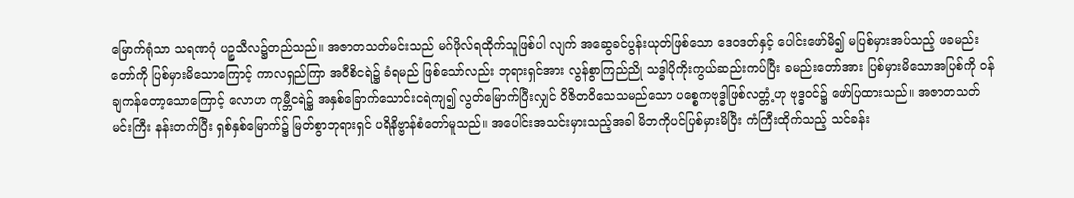မြောက်ရုံသာ သရဏဂုံ ပဉ္စသီလ၌တည်သည်။ အဇာတသတ်မင်းသည် မဂ်ဖိုလ်ရထိုက်သူဖြစ်ပါ လျက် အဆွေခင်ပွန်းယုတ်ဖြစ်သော ဒေဝဒတ်နှင့် ပေါင်းဖော်မိ၍ မပြစ်မှားအပ်သည့် ဖခမည်းတော်ကို ပြစ်မှားမိသောကြောင့် ကာလရှည်ကြာ အဝီစိငရဲ၌ ခံရမည် ဖြစ်သော်လည်း ဘုရားရှင်အား လွန်စွာကြည်ညို သဒ္ဓါပိုကိုးကွယ်ဆည်းကပ်ပြီး ခမည်းတော်အား ပြစ်မှားမိသောအပြစ်ကို ဝန်ချကန်တော့သောကြောင့် လောဟ ကုမ္ဘီငရဲ၌ အနှစ်ခြောက်သောင်းငရဲကျ၍ လွတ်မြောက်ပြီးလျှင် ဝိဇိတဝိသေသမည်သော ပစ္စေကဗုဒ္ဓါဖြစ်လတ္တံ့ဟု ဗုဒ္ဓဝင်၌ ဖော်ပြထားသည်။ အဇာတသတ်မင်းကြီး နန်းတက်ပြီး ရှစ်နှစ်မြောက်၌ မြတ်စွာဘုရားရှင် ပရိနိဗ္ဗာန်စံတော်မူသည်။ အပေါင်းအသင်းမှားသည့်အခါ မိဘကိုပင်ပြစ်မှားမိပြီး ကံကြီးထိုက်သည့် သင်ခန်း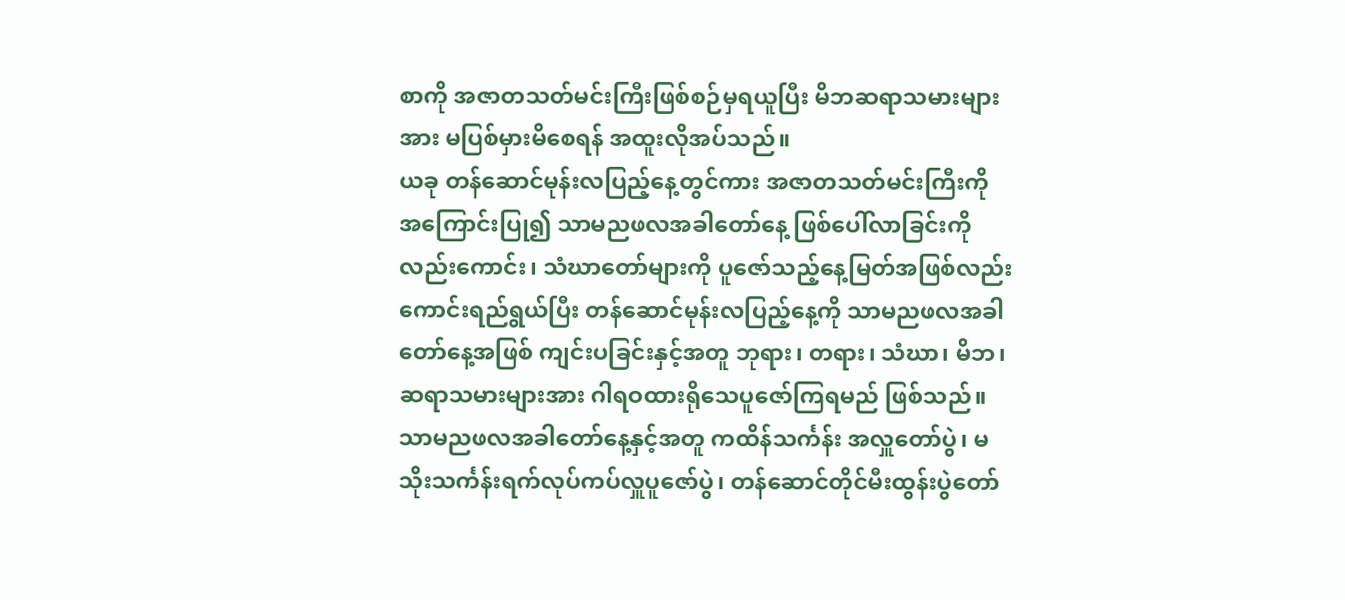စာကို အဇာတသတ်မင်းကြီးဖြစ်စဉ်မှရယူပြီး မိဘဆရာသမားများအား မပြစ်မှားမိစေရန် အထူးလိုအပ်သည်။
ယခု တန်ဆောင်မုန်းလပြည့်နေ့တွင်ကား အဇာတသတ်မင်းကြီးကို အကြောင်းပြု၍ သာမညဖလအခါတော်နေ့ ဖြစ်ပေါ်လာခြင်းကိုလည်းကောင်း၊ သံဃာတော်များကို ပူဇော်သည့်နေ့မြတ်အဖြစ်လည်းကောင်းရည်ရွယ်ပြီး တန်ဆောင်မုန်းလပြည့်နေ့ကို သာမညဖလအခါတော်နေ့အဖြစ် ကျင်းပခြင်းနှင့်အတူ ဘုရား၊ တရား၊ သံဃာ၊ မိဘ၊ ဆရာသမားများအား ဂါရဝထားရိုသေပူဇော်ကြရမည် ဖြစ်သည်။ သာမညဖလအခါတော်နေ့နှင့်အတူ ကထိန်သင်္ကန်း အလှူတော်ပွဲ၊ မသိုးသင်္ကန်းရက်လုပ်ကပ်လှူပူဇော်ပွဲ၊ တန်ဆောင်တိုင်မီးထွန်းပွဲတော်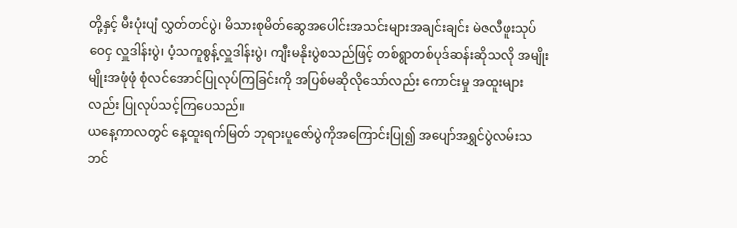တို့နှင့် မီးပုံးပျံ လွှတ်တင်ပွဲ၊ မိသားစုမိတ်ဆွေအပေါင်းအသင်းများအချင်းချင်း မဲဇလီဖူးသုပ် ဝေငှ လှူဒါန်းပွဲ၊ ပံ့သကူစွန့်လှူဒါန်းပွဲ၊ ကျီးမနိုးပွဲစသည်ဖြင့် တစ်ရွာတစ်ပုဒ်ဆန်းဆိုသလို အမျိုးမျိုးအဖုံဖုံ စုံလင်အောင်ပြုလုပ်ကြခြင်းကို အပြစ်မဆိုလိုသော်လည်း ကောင်းမှု အထူးများလည်း ပြုလုပ်သင့်ကြပေသည်။
ယနေ့ကာလတွင် နေ့ထူးရက်မြတ် ဘုရားပူဇော်ပွဲကိုအကြောင်းပြု၍ အပျော်အရွှင်ပွဲလမ်းသဘင်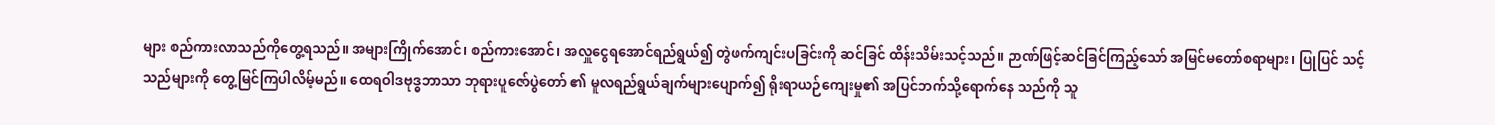များ စည်ကားလာသည်ကိုတွေ့ရသည်။ အများကြိုက်အောင်၊ စည်ကားအောင်၊ အလှူငွေရအောင်ရည်ရွယ်၍ တွဲဖက်ကျင်းပခြင်းကို ဆင်ခြင် ထိန်းသိမ်းသင့်သည်။ ဉာဏ်ဖြင့်ဆင်ခြင်ကြည့်သော် အမြင်မတော်စရာများ၊ ပြုပြင် သင့်သည်များကို တွေ့မြင်ကြပါလိမ့်မည်။ ထေရဝါဒဗုဒ္ဓဘာသာ ဘုရားပူဇော်ပွဲတော် ၏ မူလရည်ရွယ်ချက်များပျောက်၍ ရိုးရာယဉ်ကျေးမှု၏ အပြင်ဘက်သို့ရောက်နေ သည်ကို သူ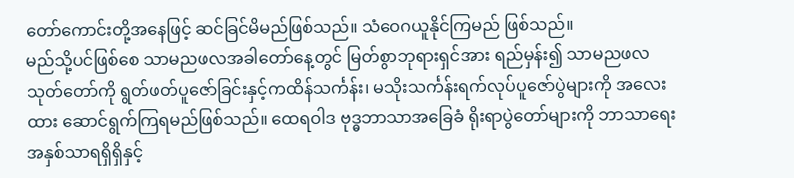တော်ကောင်းတို့အနေဖြင့် ဆင်ခြင်မိမည်ဖြစ်သည်။ သံဝေဂယူနိုင်ကြမည် ဖြစ်သည်။
မည်သို့ပင်ဖြစ်စေ သာမညဖလအခါတော်နေ့တွင် မြတ်စွာဘုရားရှင်အား ရည်မှန်း၍ သာမညဖလသုတ်တော်ကို ရွတ်ဖတ်ပူဇော်ခြင်းနှင့်ကထိန်သင်္ကန်း၊ မသိုးသင်္ကန်းရက်လုပ်ပူဇော်ပွဲများကို အလေးထား ဆောင်ရွက်ကြရမည်ဖြစ်သည်။ ထေရဝါဒ ဗုဒ္ဓဘာသာအခြေခံ ရိုးရာပွဲတော်များကို ဘာသာရေးအနှစ်သာရရှိရှိနှင့်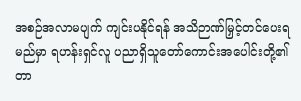အစဉ်အလာမပျက် ကျင်းပနိုင်ရန် အသိဉာဏ်မြှင့်တင်ပေးရမည်မှာ ရဟန်းရှင်လူ ပညာရှိသူတော်ကောင်းအပေါင်းတို့၏ တာ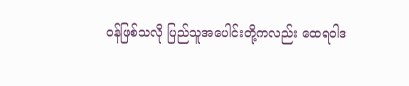ဝန်ဖြစ်သလို ပြည်သူအပေါင်းတို့ကလည်း ထေရဝါဒ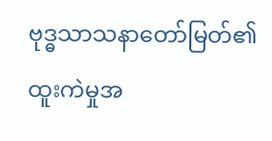ဗုဒ္ဓသာသနာတော်မြတ်၏ ထူးကဲမှုအ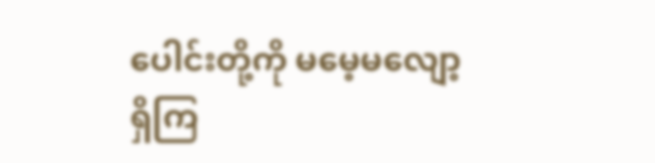ပေါင်းတို့ကို မမေ့မလျော့ရှိကြ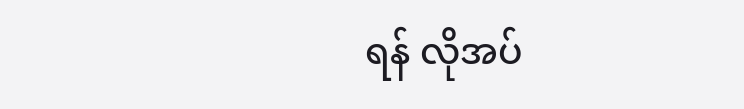ရန် လိုအပ်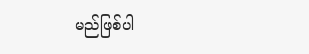မည်ဖြစ်ပါ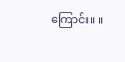ကြောင်း။ ။